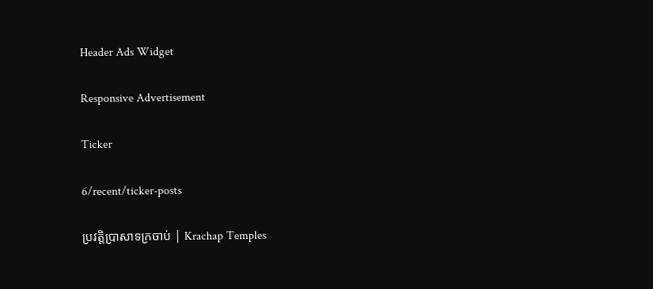Header Ads Widget

Responsive Advertisement

Ticker

6/recent/ticker-posts

ប្រវត្តិប្រាសាទក្រចាប់ | Krachap Temples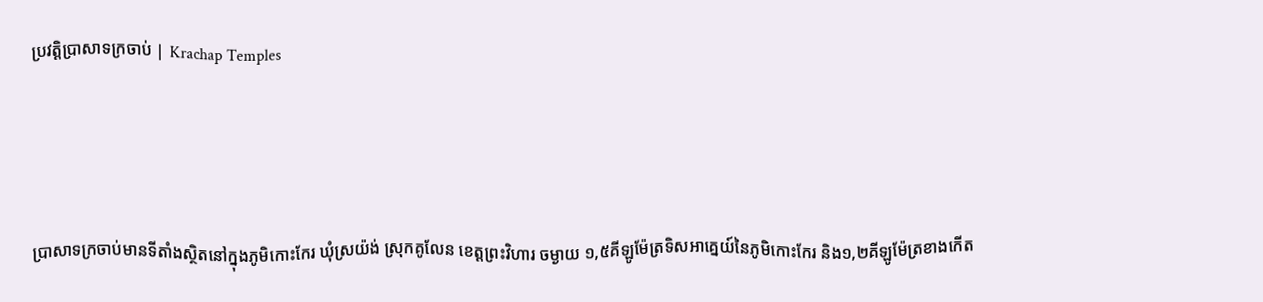ប្រវត្តិប្រាសាទក្រចាប់ | Krachap Temples




ប្រាសាទក្រចាប់មានទីតាំងស្ថិតនៅក្នុងភូមិកោះកែរ ឃុំស្រយ៉ង់ ស្រុកគូលែន ខេត្តព្រះវិហារ ចម្ងាយ ១,៥គីឡូម៉ែត្រទិសអាគ្នេយ៍នៃភូមិកោះកែរ និង១,២គីឡូម៉ែត្រខាងកើត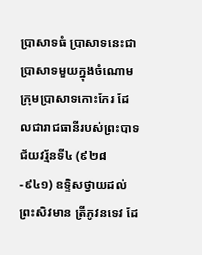ប្រាសាទធំ ប្រាសាទនេះជាប្រាសាទមួយក្នុងចំណោមក្រុមប្រាសាទកោះកែរ ដែលជារាជធានីរបស់ព្រះបាទជ័យវរ្ម័នទី៤ (៩២៨-៩៤១) ឧទ្ទិសថ្វាយដល់ព្រះសិវមាន ត្រីភូវនទេវ ដែ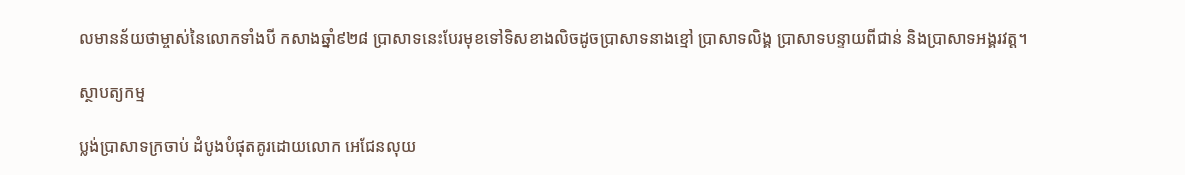លមានន័យថាម្ចាស់នៃលោកទាំងបី កសាងឆ្នាំ៩២៨ ប្រាសាទនេះបែរមុខទៅទិសខាងលិចដូចប្រាសាទនាងខ្មៅ ប្រាសាទលិង្គ ប្រាសាទបន្ទាយពីជាន់ និងប្រាសាទអង្គរវត្ត។

ស្ថាបត្យកម្ម

ប្លង់ប្រាសាទក្រចាប់ ដំបូងបំផុតគូរដោយលោក អេជែនលុយ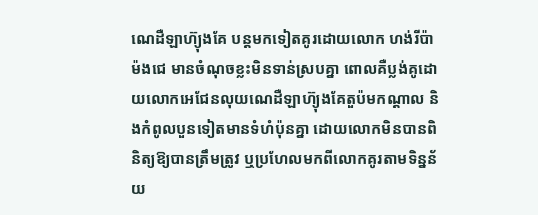ណេដឺឡាហ៊្យុងគែ បន្តមកទៀតគូរដោយលោក ហង់រីប៉ាម៉ងជេ មានចំណុចខ្លះមិនទាន់ស្របគ្នា ពោលគឺប្លង់គូដោយលោកអេជែនលុយណេដឺឡាហ៊្យុងគែតួប៉មកណ្តាល និងកំពូលបួនទៀតមានទំហំប៉ុនគ្នា ដោយលោកមិនបានពិនិត្យឱ្យបានត្រឹមត្រូវ ឬប្រហែលមកពីលោកគូរតាមទិន្នន័យ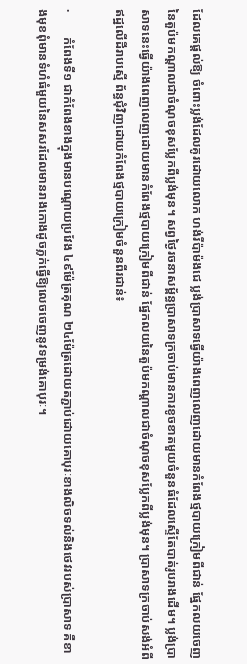ដែលគេផ្តល់ឱ្យ ចំពោះប្លង់ដែលគូរដោយលោក ហង់រីប៉ាម៉ងជេ ប្លង់ប្រាសាទធ្វើយ៉ាងពេញលេញដោយមានកំពែងថ្មបាយក្រៀមពីជាន់ ផ្នែកលយចេញនៃតួប៉មកណ្តាលជាចំណុចខុសប្លែកពីប្លង់មុន។ សព្វថ្ងៃរចនាសម្ព័ន្ធប្រាសាទក្រចាប់មានការខូចខាតមួយចំនួនធំដែលស្ទើតែបាត់រូបរាងដើម។ ប្លង់ប្រាសាទនេះធ្វើយ៉ាងពេញលេញដោយមានកំពែងថ្មបាយក្រៀមពីជាន់ ផ្នែកលយនៃតួប៉មកណ្តាលជាចំណុចខុសប្លែកពីប្លង់មុន។ ប្រាសាទក្រចាប់សង់អំពីឥដ្ឋលើដីរាបស្មើ ព័ន្ធជុំវិញដោយកំពែងថ្មបាយក្រៀមចំនួនពីរជាន់៖

·        កំពែងទី១ ជាកំពែងខាងក្នុងមានបណ្តោយប្រវែង ៤៩ម៉ែត្រគុណ ២៤ម៉ែត្រដោយតភ្ជាប់ដោយគោបុរៈខាងលិចទល់និងថេវរបស់ប្រាសាទ គឺខាងមុខពុំមានទំហំធំមួយនៃសសរដែលមានរាងកោងដូចភ្លក់ធ្វើឱ្យលេចចេញនូវទម្រង់គោបុរៈ។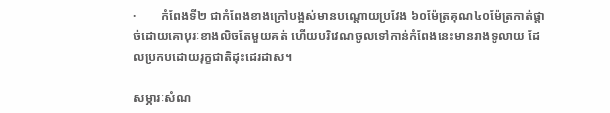·        កំពែងទី២ ជាកំពែងខាងក្រៅបង្អស់មានបណ្តោយប្រវែង ៦០ម៉ែត្រគុណ៤០ម៉ែត្រកាត់ផ្តាច់ដោយគោបុរៈខាងលិចតែមួយគត់ ហើយបរិវេណចូលទៅកាន់កំពែងនេះមានរាងទូលាយ ដែលប្រកបដោយរុក្ខជាតិដុះដេរដាស។

សម្ភារៈសំណ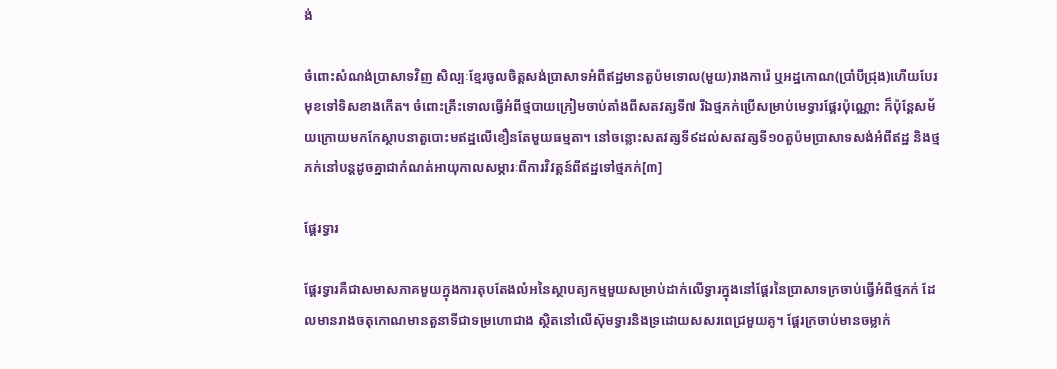ង់

ចំពោះសំណង់ប្រាសាទវិញ សិល្បៈខ្មែរចូលចិត្តសង់ប្រាសាទអំពីឥដ្ឋមានតួប៉មទោល(មួយ)រាងការ៉េ ឬអដ្ឋកោណ(ប្រាំបីជ្រុង)ហើយបែរមុខទៅទិសខាងកើត។ ចំពោះគ្រឹះទោលធ្វើអំពីថ្មបាយក្រៀមចាប់តាំងពីសតវត្សទី៧ រីឯថ្មភក់ប្រើសម្រាប់មេទ្វារផ្តែរប៉ុណ្ណោះ ក៏ប៉ុន្តែសម័យក្រោយមកកែស្ថាបនាតួបោះមឥដ្ឋលើខឿនតែមួយធម្មតា។ នៅចន្លោះសតវត្សទី៩ដល់សតវត្សទី១០តួប៉មប្រាសាទសង់អំពីឥដ្ឋ និងថ្មភក់នៅបន្តដូចគ្នាជាកំណត់អាយុកាលសម្ភារៈពីការវិវត្តន៍ពីឥដ្ឋទៅថ្មភក់[៣]

ផ្តែរទ្វារ

ផ្តែរទ្វារគឺជាសមាសភាគមួយក្នុងការតុបតែងលំអនៃស្ថាបត្យកម្មមួយសម្រាប់ដាក់លើទ្វារក្នុងនៅផ្តែរនៃប្រាសាទក្រចាប់ធ្វើអំពីថ្មភក់ ដែលមានរាងចតុកោណមានតួនាទីជាទម្រហោជាង ស្ថិតនៅលើស៊ុមទ្វារនិងទ្រដោយសសរពេជ្រមួយគូ។ ផ្តែរក្រចាប់មានចម្លាក់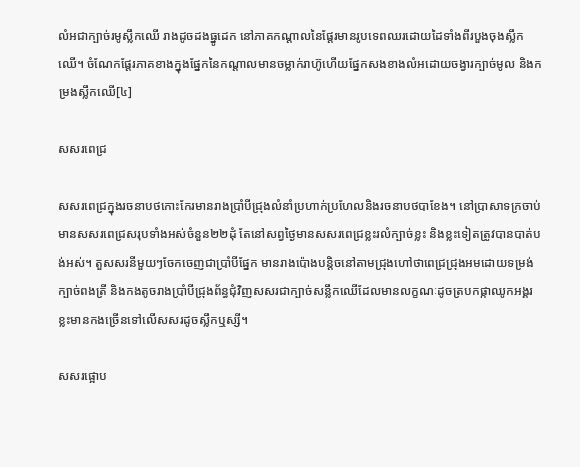លំអជាក្បាច់រមូស្លឹកឈើ រាងដូចដងធ្នូដេក នៅភាគកណ្តាលនៃផ្តែរមានរូបទេពឈរដោយដៃទាំងពីរបួងចុងស្លឹកឈើ។ ចំណែកផ្តែរភាគខាងក្នុងផ្នែកនៃកណ្តាលមានចម្លាក់រាហ៊ូហើយផ្នែកសងខាងលំអដោយចង្វារក្បាច់មូល និងកម្រងស្លឹកឈើ[៤]

សសរពេជ្រ

សសរពេជ្រក្នុងរចនាបថកោះកែរមានរាងប្រាំបីជ្រុងលំនាំប្រហាក់ប្រហែលនិងរចនាបថបាខែង។ នៅប្រាសាទក្រចាប់មានសសរពេជ្រសរុបទាំងអស់ចំនួន២២ដុំ តែនៅសព្វថ្ងៃមានសសរពេជ្រខ្លះរលំក្បាច់ខ្លះ និងខ្លះទៀតត្រូវបានបាត់បង់អស់។ តួសសរនីមួយៗចែកចេញជាប្រាំបីផ្នែក មានរាងប៉ោងបន្តិចនៅតាមជ្រុងហៅថាពេជ្រជ្រុងអមដោយទម្រង់ក្បាច់ពងត្រី និងកងតូចរាងប្រាំបីជ្រុងព័ន្ធជុំវិញសសរជាក្បាច់សន្លឹកឈើដែលមានលក្ខណៈដូចត្របកផ្កាឈូកអង្គរ ខ្លះមានកងច្រើនទៅលើសសរដូចស្លឹកឬស្សី។

សសរផ្អោប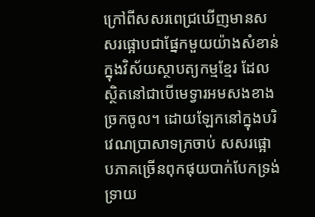ក្រៅពីសសរពេជ្រឃើញមានសសរផ្អោបជាផ្នែកមួយយ៉ាងសំខាន់ក្នុងវិស័យស្ថាបត្យកម្មខ្មែរ ដែលស្ថិតនៅជាបើមេទ្វារអមសងខាងច្រកចូល។ ដោយឡែកនៅក្នុងបរិវេណប្រាសាទក្រចាប់ សសរផ្អោបភាគច្រើនពុកផុយបាក់បែកទ្រង់ទ្រាយ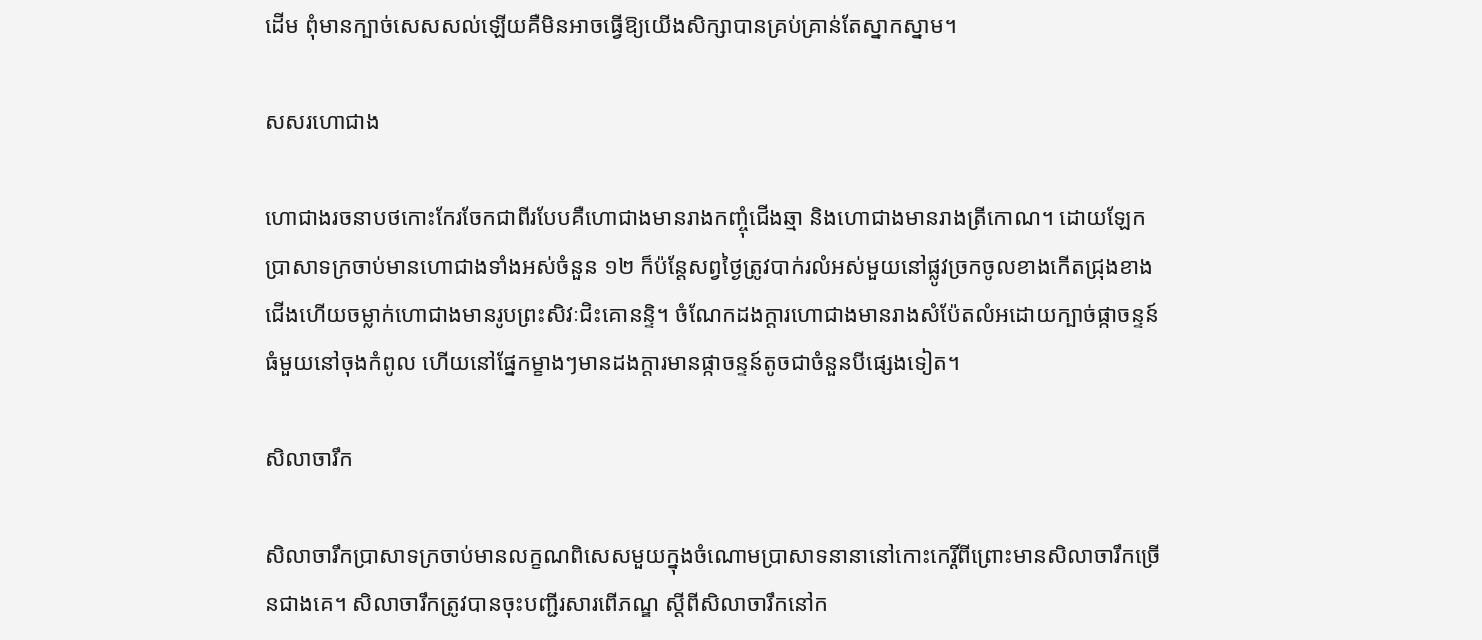ដើម ពុំមានក្បាច់សេសសល់ឡើយគឺមិនអាចធ្វើឱ្យយើងសិក្សាបានគ្រប់គ្រាន់តែស្នាកស្នាម។

សសរហោជាង

ហោជាងរចនាបថកោះកែរចែកជាពីរបែបគឺហោជាងមានរាងកញ្ចុំជើងឆ្មា និងហោជាងមានរាងត្រីកោណ។ ដោយឡែកប្រាសាទក្រចាប់មានហោជាងទាំងអស់ចំនួន ១២ ក៏ប៉ន្តែសព្វថ្ងៃត្រូវបាក់រលំអស់មួយនៅផ្លូវច្រកចូលខាងកើតជ្រុងខាងជើងហើយចម្លាក់ហោជាងមានរូបព្រះសិវៈជិះគោនន្ទិ។ ចំណែកដងក្តារហោជាងមានរាងសំប៉ែតលំអដោយក្បាច់ផ្កាចន្ទន៍ធំមួយនៅចុងកំពូល ហើយនៅផ្នែកម្ខាងៗមានដងក្តារមានផ្កាចន្ទន៍តូចជាចំនួនបីផ្សេងទៀត។

សិលាចារឹក

សិលាចារឹកប្រាសាទក្រចាប់មានលក្ខណពិសេសមួយក្នុងចំណោមប្រាសាទនានានៅកោះកេរ្តិ៍ពីព្រោះមានសិលាចារឹកច្រើនជាងគេ។ សិលាចារឹកត្រូវបានចុះបញ្ជីរសារពើភណ្ឌ ស្តីពីសិលាចារឹកនៅក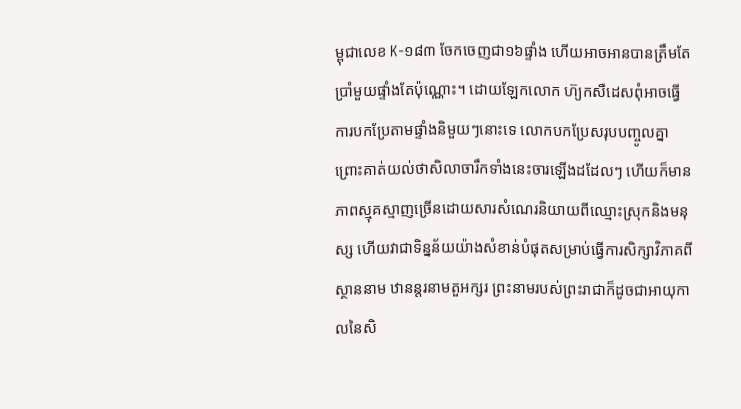ម្ពុជាលេខ K-១៨៣ ចែកចេញជា១៦ផ្ទាំង ហើយអាចអានបានត្រឹមតែប្រាំមួយផ្ទាំងតែប៉ុណ្ណោះ។ ដោយឡែកលោក ហ៊្យកសឺដេសពុំអាចធ្វើការបកប្រែតាមផ្ទាំងនិមួយៗនោះទេ លោកបកប្រែសរុបបញ្ចូលគ្នាព្រោះគាត់យល់ថាសិលាចារឹកទាំងនេះចារឡើងដដែលៗ ហើយក៏មានភាពស្មុគស្មាញច្រើនដោយសារសំណេរនិយាយពីឈ្មោះស្រុកនិងមនុស្ស ហើយវាជាទិន្នន័យយ៉ាងសំខាន់បំផុតសម្រាប់ធ្វើការសិក្សាវិភាគពីស្ថាននាម ឋានន្តរនាមតួអក្សរ ព្រះនាមរបស់ព្រះរាជាក៏ដូចជាអាយុកាលនៃសិ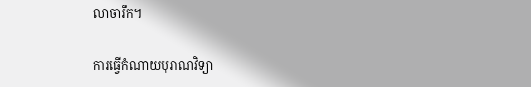លាចារឹក។

ការធ្វើកំណាយបុរាណវិទ្យា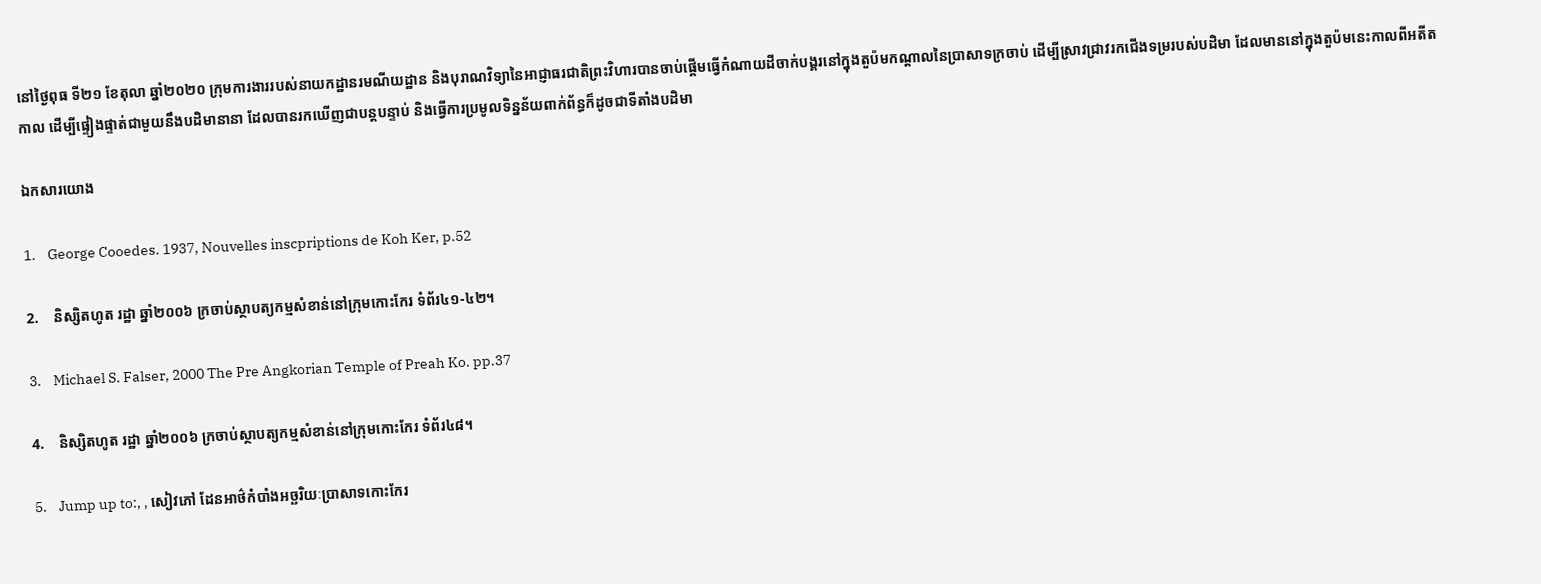នៅថ្ងៃពុធ ទី២១ ខែតុលា ឆ្នាំ២០២០ ក្រុមការងាររបស់នាយកដ្ឋានរមណីយដ្ឋាន និងបុរាណវិទ្យានៃអាជ្ញាធរជាតិព្រះវិហារបានចាប់ផ្តើមធ្វើកំណាយដីចាក់បង្គរនៅក្នុងតួប៉មកណ្តាលនៃប្រាសាទក្រចាប់ ដើម្បីស្រាវជ្រាវរកជើងទម្ររបស់បដិមា ដែលមាននៅក្នុងតួប៉មនេះកាលពីអតីតកាល ដើម្បីផ្ទៀងផ្ទាត់ជាមួយនឹងបដិមានានា ដែលបានរកឃើញជាបន្តបន្ទាប់ និងធ្វើការប្រមូលទិន្នន័យពាក់ព័ន្ធក៏ដូចជាទីតាំងបដិមា

ឯកសារយោង

1.    George Cooedes. 1937, Nouvelles inscpriptions de Koh Ker, p.52

2.    និស្សិតហូត រដ្ឋា ឆ្នាំ២០០៦ ក្រចាប់ស្ថាបត្យកម្មសំខាន់នៅក្រុមកោះកែរ ទំព័រ៤១-៤២។

3.    Michael S. Falser, 2000 The Pre Angkorian Temple of Preah Ko. pp.37

4.    និស្សិតហូត រដ្ឋា ឆ្នាំ២០០៦ ក្រចាប់ស្ថាបត្យកម្មសំខាន់នៅក្រុមកោះកែរ ទំព័រ៤៨។

5.    Jump up to:, , សៀវភៅ ដែនអាថ៌កំបាំងអច្ឆរិយៈប្រាសាទកោះកែរ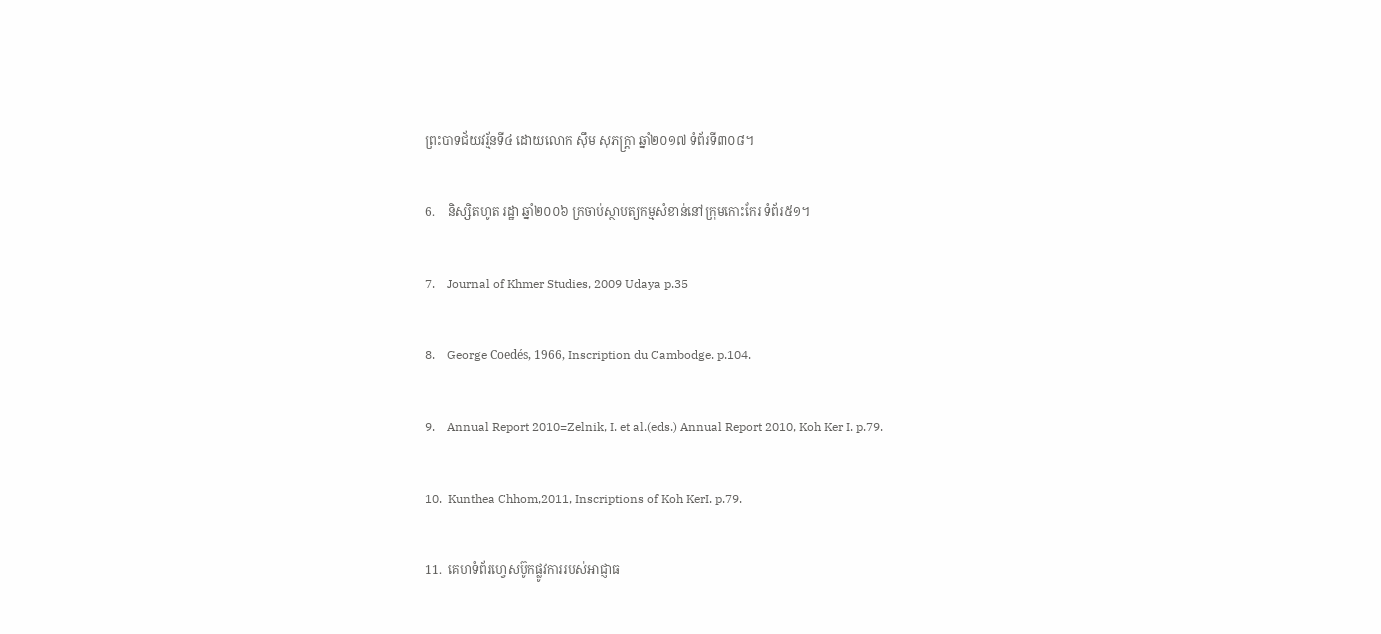ព្រះបាទជ័យវរ្ម័នទី៤ ដោយលោក ស៊ឹម សុភក្រ្តា ឆ្នាំ២០១៧ ទំព័រទី៣០៨។

6.    និស្សិតហូត រដ្ឋា ឆ្នាំ២០០៦ ក្រចាប់ស្ថាបត្យកម្មសំខាន់នៅក្រុមកោះកែរ ទំព័រ៥១។

7.    Journal of Khmer Studies, 2009 Udaya p.35

8.    George Coedés, 1966, Inscription du Cambodge. p.104.

9.    Annual Report 2010=Zelnik, I. et al.(eds.) Annual Report 2010, Koh Ker I. p.79.

10.  Kunthea Chhom,2011, Inscriptions of Koh KerI. p.79.

11.  គេហទំព័រហ្វេសប៊ូកផ្លូវការរបស់អាជ្ញាធ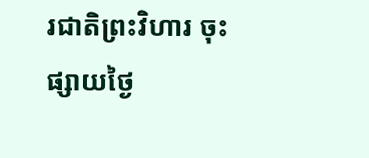រជាតិព្រះវិហារ ចុះផ្សាយថ្ងៃ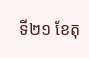ទី២១ ខែតុ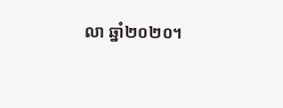លា ឆ្នាំ២០២០។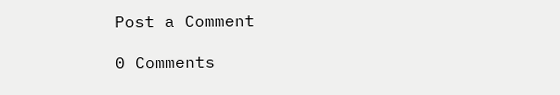Post a Comment

0 Comments